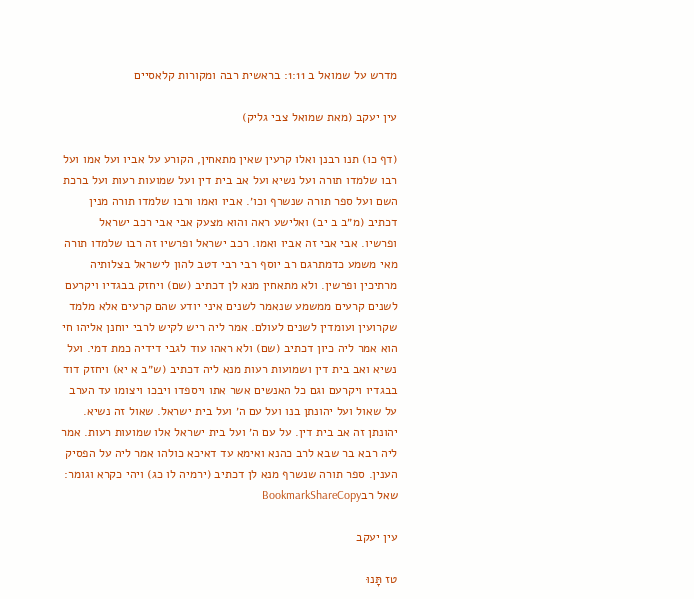מדרש על שמואל ב 1:11: בראשית רבה ומקורות קלאסיים

עין יעקב (מאת שמואל צבי גליק)

(דף כו) תנו רבנן ואלו קרעין שאין מתאחין, הקורע על אביו ועל אמו ועל רבו שלמדו תורה ועל נשיא ועל אב בית דין ועל שמועות רעות ועל ברכת השם ועל ספר תורה שנשרף וכו׳. אביו ואמו ורבו שלמדו תורה מנין דכתיב (מ״ב ב יב) ואלישע ראה והוא מצעק אבי אבי רכב ישראל ופרשיו. אבי אבי זה אביו ואמו. רכב ישראל ופרשיו זה רבו שלמדו תורה מאי משמע כדמתרגם רב יוסף רבי רבי דטב להון לישראל בצלותיה מרתיכין ופרשין. ולא מתאחין מנא לן דכתיב (שם) ויחזק בבגדיו ויקרעם לשנים קרעים ממשמע שנאמר לשנים איני יודע שהם קרעים אלא מלמד שקרועין ועומדין לשנים לעולם. אמר ליה ריש לקיש לרבי יוחנן אליהו חי הוא אמר ליה כיון דכתיב (שם) ולא ראהו עוד לגבי דידיה כמת דמי. ועל נשיא ואב בית דין ושמועות רעות מנא ליה דכתיב (ש״ב א יא) ויחזק דוד בבגדיו ויקרעם וגם כל האנשים אשר אתו ויספדו ויבכו ויצומו עד הערב על שאול ועל יהונתן בנו ועל עם ה׳ ועל בית ישראל. שאול זה נשיא. יהונתן זה אב בית דין. על עם ה׳ ועל בית ישראל אלו שמועות רעות. אמר ליה רבא בר שבא לרב כהנא ואימא עד דאיכא כולהו אמר ליה על הפסיק הענין. ספר תורה שנשרף מנא לן דכתיב (ירמיה לו כג) ויהי כקרא וגומר:
שאל רבBookmarkShareCopy

עין יעקב

טז תָּנוּ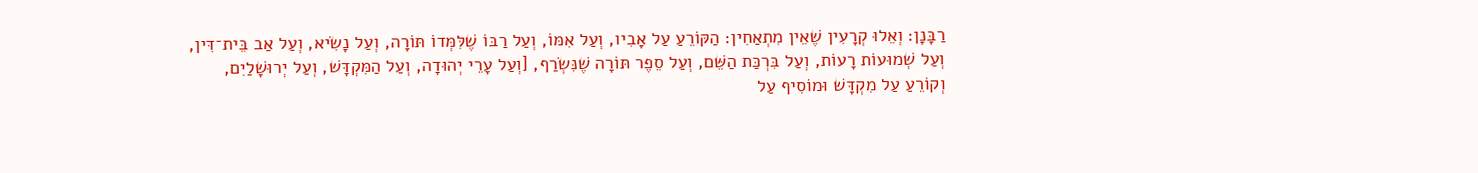רַבָּנָן: וְאֵלוּ קְרָעִין שֶׁאֵין מִתְאַחִין: הַקּוֹרֵעַ עַל אָבִיו, וְעַל אִמּוֹ, וְעַל רַבּוֹ שֶׁלִּמְּדוֹ תּוֹרָה, וְעַל נָשִׂיא, וְעַל אַב בֵּית־דִּין, וְעַל שְׁמוּעוֹת רָעוֹת, וְעַל בִּרְכַּת הַשֵּׁם, וְעַל סֵפֶר תּוֹרָה שֶׁנִּשְׂרַף, [וְעַל עָרֵי יְהוּדָה, וְעַל הַמִּקְדָּשׁ, וְעַל יְרוּשָׁלַיִם, וְקוֹרֵעַ עַל מִקְדָּשׁ וּמוֹסִיף עַל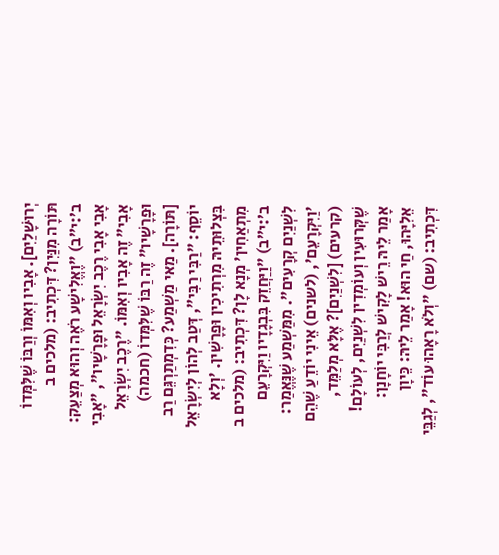יְרוּשָׁלַיִם]. אָבִיו וְאִמּוֹ וְרַבּוֹ שֶׁלִּמְּדוֹ תּוֹרָה מִנַּיִן? דִּכְתִיב: (מלכים ב ב׳:י״ב) "וֶאֱלִישָׁע רֹאֶה וְהוּא מְצַעֵק: אָבִי אָבִי רֶכֶב יִשְׂרָאֵל וּפָרָשָׁיו", "אָבִי אָבִי" זֶה אָבִיו וְאִמּוֹ. "רֶכֶב יִשְׂרָאֵל וּפָרָשָׁיו" זֶה רַבּוֹ שֶׁלִּמְּדוֹ (חכמה) [תּוֹרָה]. מַאי מַשְׁמַע? כְּדִמְתַרְגֵּם רַב יוֹסֵף: "רַבִּי רַבִּי", דְּטַב לְהוֹן לְיִשְׂרָאֵל בִּצְלוּתֵיהּ מִרְתִיכִין וּפָרָשִׁין. 'וְלָא מִתְאַחִין' מְנָא לָן? דִּכְתִיב: (מלכים ב ב׳:י״ב) "וַיַּחֲזֵק בִּבְגָדָיו וַיִּקְרָעֵם לִשְׁנַיִם קְרָעִים". מִמַּשְׁמַע שֶׁנֶּאֱמַר: 'וַיִּקְרָעֵם', (לשנים) אֵינִי יוֹדֵעַ שֶׁהֵם (קרעים) [לִשְׁנַיִם]? אֶלָּא מְלַמֵּד, שֶׁקְּרוּעִין וְעוֹמְדִין לִשְׁנַיִם, לְעוֹלָם! אָמַר לֵיהּ רֵישׁ לָקִישׁ לְרַבִּי יוֹחָנָן: אֵלִיָּהוּ, חַי הוּא! אָמַר לֵיהּ: כֵּיוָן דִּכְתִיב: (שם) "וְלֹא רָאָהוּ עוֹד", לְגַבֵּי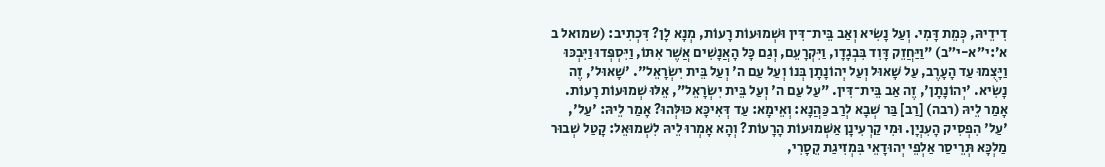דִידֵיהּ, כְּמֵת דָּמִי. וְעַל נָשִׂיא וְאַב בֵּית־דִּין וּשְׁמוּעוֹת רָעוֹת, מְנָא לָן? דִּכְתִיב: (שמואל ב א׳:י״א-י״ב) "וַיַּחֲזֵק דָּוִד בִּבְגָדָו, וַיִּקְרָעֵם, וְגַם כָּל הָאֲנָשִׁים אֲשֶׁר אִתּוֹ, וַיִּסְפְּדוּ וַיִּבְכּוּ וַיָּצֻמוּ עַד הָעָרֶב, עַל שָׁאוּל וְעַל יְהוֹנָתָן בְּנוֹ וְעַל עַם ה' וְעַל בֵּית יִשְׂרָאֵל". 'שָׁאוּל', זֶה נָשִׂיא. 'יְהוֹנָתָן', זֶה אַב בֵּית־דִּין. "עַל עַם ה' וְעַל בֵּית יִשְׂרָאֵל", אֵלּוּ שְׁמוּעוֹת רָעוֹת. אָמַר לֵיהּ (רבה) [רַב] בַּר שְׁבָא לְרַב כַּהֲנָא: וְאֵימָא: עַד דְּאִיכָּא כּוּלְּהוּ? אָמַר לֵיהּ: 'עַל', 'עַל' הִפְסִיק הָעִנְיָן. וּמִי קַרְעִינָן אַשְּׁמוּעוֹת הָרָעוֹת? וְהָא אָמְרוּ לֵיהּ לִשְׁמוּאֵל: קָטַל שְׁבוּר מַלְכָּא תְּרֵיסַר אַלְפֵי יְהוּדָאֵי בִּמְזִיגַת קֵסָרִי,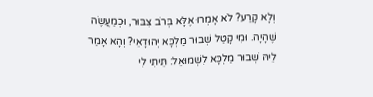וְלָא קָרַע? לֹא אָמְרוּ אֶלָּא בְּרֹב צִבּוּר, וּכְמַעֲשֶׂה שֶׁהָיָה. וּמִי קָטַל שְׁבוּר מַלְכָּא יְהוּדָאֵי? וְהָא אָמַר לֵיהּ שְׁבוּר מַלְכָּא לִשְׁמוּאֵל: תֵּיתִי לִי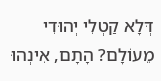דְּלָא קַטְלִי יְהוּדִי מֵעוֹלָם? הָתָם, אִינְהוּ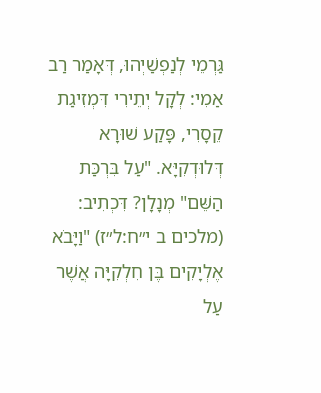גַּרְמֵי לְנַפְשַׁיְהוּ, דְּאָמַר רַב אַמִי: לְקָל יְתֵירִי דִּמְזִיגַת קֵסָרִי, פָּקַע שׁוּרָא דְּלוּדְקִיָּא. "עַל בִּרְכַּת הַשֵּׁם" מְנָלָן? דִּכְתִיב: (מלכים ב י״ח:ל״ז) "וַיָּבֹא אֶלְיָקִים בֶּן חִלְקִיָּה אֲשֶׁר עַל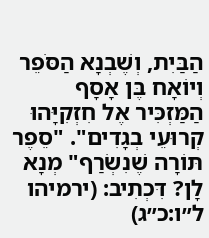הַבַּיִת, וְשֶׁבְנָא הַסֹּפֵר וְיוֹאָח בֶּן אָסָף הַמַּזְכִּיר אֶל חִזְקִיָּהוּ קְרוּעֵי בְגָדִים". "סֵפֶר תּוֹרָה שֶׁנִשְׂרַף" מְנָא לָן? דִּכְתִיב: (ירמיהו ל״ו:כ״ג)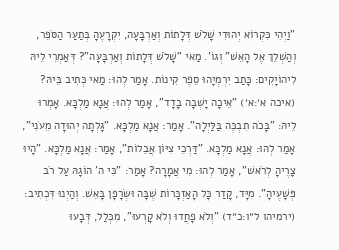"וַיְהִי כִּקְרוֹא יְהוּדִי שָׁלֹשׁ דְּלָתוֹת וְאַרְבָּעָה, יִקְרָעֶהָ בְּתַעַר הַסֹּפֵר, וְהַשְׁלֵךְ אֶל הָאֵשׁ" וְגוֹ'. מַאי "שָׁלֹשׁ דְּלָתוֹת וְאַרְבָּעָה"? דְּאַמְרֵי לֵיהּ לִיהוֹיָקִים: כָּתַב יִרְמְיָהוּ סֵפֶר קִינוֹת. אָמַר לְהוּ: מַאי כְּתִיב בֵּיהּ? (איכה א׳:א׳) "אֵיכָה יָשְׁבָה בָדָד", אָמַר לְהוּ: אֲנָא מַלְכָּא. אָמְרוּ לֵיהּ: "בָּכֹה תִבְכֶּה בַּלַּיְלָה". אָמַר: אֲנָא מַלְכָּא. "גָּלְתָה יְהוּדָה מֵעֹנִי", אָמַר לְהוּ: אֲנָא מַלְכָּא. "דַּרְכֵי צִיּוֹן אֲבֵלוֹת", אָמַר: אֲנָא מַלְכָּא. "הָיוּ צָרֶיהָ לְרֹאשׁ", אָמַר לְהוּ: מִי אֲמָרָה? אָמַר: "כִּי ה' הוֹגָהּ עַל רֹב פְּשָׁעֶיהָ". מִיָּד, קָדַר כָּל הָאַזְכָּרוֹת שֶׁבָּה וּשְׂרָפָן בָּאֵשׁ. וְהַיְנוּ דִּכְתִיב: (ירמיהו ל״ו:כ״ד) "וְלֹא פָחֲדוּ וְלֹא קָרְעוּ", מִכְּלַל, דְּבָעוּ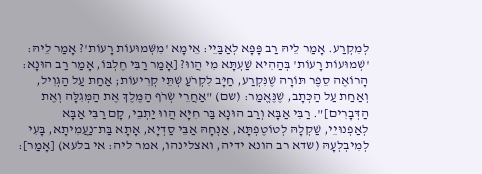לְמִקְרַע. אָמַר לֵיהּ רַב פָּפָּא לְאַבַּיֵי: אֵימָא 'מִשְּׁמוּעוֹת רָעוֹת'? אָמַר לֵיהּ: 'שְׁמוּעוֹת רָעוֹת' בְּהַהִיא שַׁעְתָּא מִי הֲווּ? [אָמַר רַבִּי חֶלְבּוֹ, אָמַר רַב הוּנָא: הָרוֹאֶה סֵפֶר תּוֹרָה שֶׁנִּקְרַע, חַיָּב לִקְרֹעַ שְׁתֵּי קְרִיעוֹת; אַחַת עַל הַגְּוִיל, וְאַחַת עַל הַכְּתָב, שֶׁנֶּאֱמַר: (שם) "אַחֲרֵי שְׂרֹף הַמֶּלֶךְ אֶת הַמְּגִלָּה וְאֶת הַדְּבָרִים]". רַבִּי אַבָּא וְרַב הוּנָא בַּר חִיָּא הֲווּ יַתְבֵי, קָם רַבִּי אַבָּא לְאַפְנוּיֵי, שַׁקְלָהּ לְטוֹטֶפְתָּא, אַנְּחָהּ אַבֵּי סַדְיָא, אָתָא בַּת־נַעֲמִיתָא, בָּעִי לְמִיבְלְעָהּ (שדא רב הונא ידיה, ואצלינהו, אמר ליה: אי בלעא) [אָמַר]: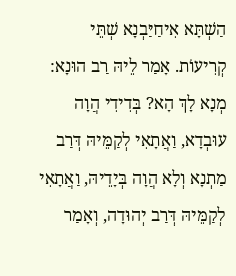הַשְׁתָּא אִיחַיַּבְנָא שְׁתֵּי קְרִיעוֹת. אָמַר לֵיהּ רַב הוּנָא: מְנָא לָךְ הָא? בְּדִידִי הֲוָה עוּבְדָא, וַאֲתָאִי לְקַמֵּיהּ דְּרַב מַתְנָא וְלָא הֲוָה בְּיָדֵיהּ, וַאֲתָאִי לְקַמֵּיהּ דְּרַב יְהוּדָה, וְאָמַר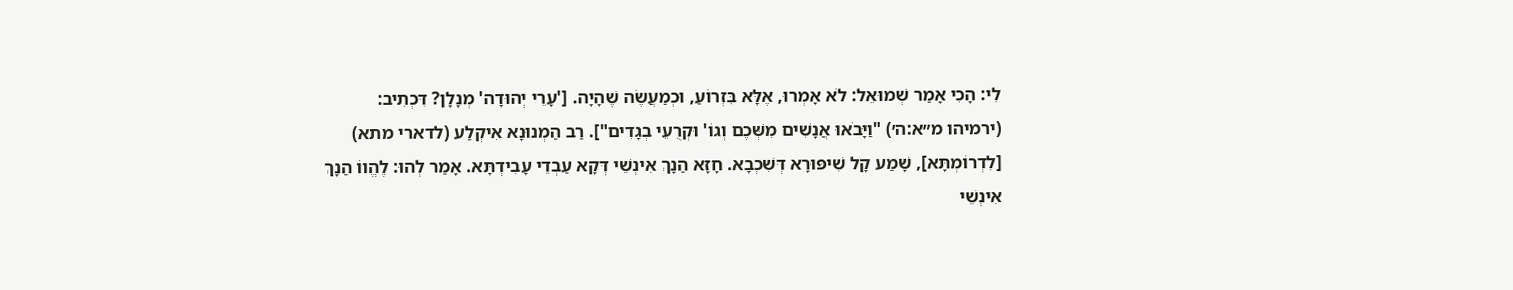לִי: הָכִי אָמַר שְׁמוּאֵל: לֹא אָמְרוּ, אֶלָּא בִּזְרוֹעַ, וּכְמַעֲשֶׂה שֶׁהָיָה. ['עָרֵי יְהוּדָה' מְנָלָן? דִּכְתִיב: (ירמיהו מ״א:ה׳) "וַיָּבֹאוּ אֲנָשִׁים מִשְּׁכֶם וְגוֹ' וּקְרֻעֵי בְגָדִים"]. רַב הַמְנוּנָא אִיקְלַע (לדארי מתא) [לִדְרוֹמְתָּא], שָׁמַע קָל שִׁיפּוּרָא דְּשִׁכְבָא. חָזָא הַנָךְ אִינְשֵׁי דְּקָא עַבְדֵי עָבִידְתָּא. אָמַר לְהוּ: לֶהֱווֹ הַנָךְ אִינְשֵׁי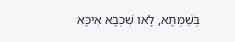בְּשַׁמְתָּא, לָאו שִׁכְבָא אִיכָּא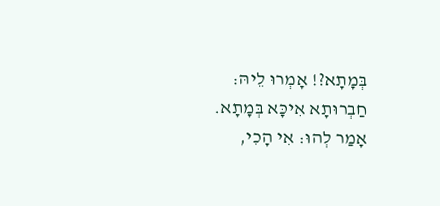בְּמָתָא?! אָמְרוּ לֵיהּ: חַבְרוּתָא אִיכָּא בְּמָתָא. אָמַר לְהוּ: אִי הָכִי,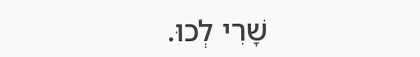שָׁרִי לְכוּ.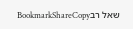שאל רבBookmarkShareCopy